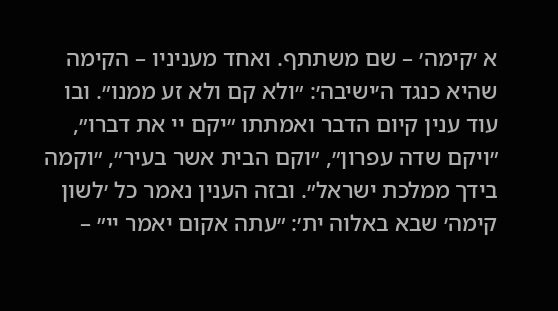א ׳קימה׳ – שם משתתף. ואחד מעניניו – הקימה שהיא כנגד ה׳ישיבה׳: ״ולא קם ולא זע ממנו״. ובו עוד ענין קיום הדבר ואמתתו ״יקם יי את דברו״, ״ויקם שדה עפרון״, ״וקם הבית אשר בעיר״, ״וקמה בידך ממלכת ישראל״. ובזה הענין נאמר כל ׳לשון קימה׳ שבא באלוה ית׳: ״עתה אקום יאמר יי״ –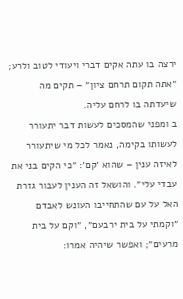ירצה בו עתה אקים דברי ויעודי לטוב ולרע; ״אתה תקום תרחם ציון״ – תקים מה שיעדתה בו לרחם עליה.
ב ומפני שהמסכים לעשות דבר יתעורר לעשותו בקימה, נאמר לכל מי שיתעורר לאיזה ענין – שהוא ׳קם׳: ״כי הקים בני את עבדי עלי״. והושאל זה הענין לעבור גזרת האל על עם שהתחייבו העונש לאבדם ״וקמתי על בית ירבעם״, ״וקם על בית מרעים״; ואפשר שיהיה אמרו: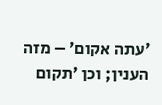׳עתה אקום׳ – מזה הענין; וכן ׳תקום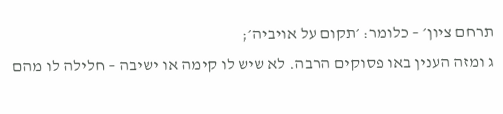תרחם ציון׳ – כלומר: ׳תקום על אויביה׳;
ג ומזה הענין באו פסוקים הרבה. לא שיש לו קימה או ישיבה – חלילה לו מהם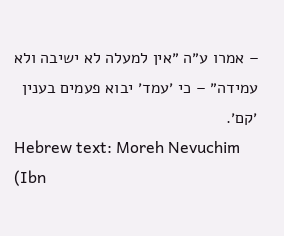– אמרו ע״ה ״אין למעלה לא ישיבה ולא עמידה״ – כי ׳עמד׳ יבוא פעמים בענין ׳קם׳.
Hebrew text: Moreh Nevuchim (Ibn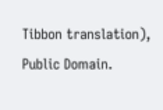Tibbon translation), Public Domain.